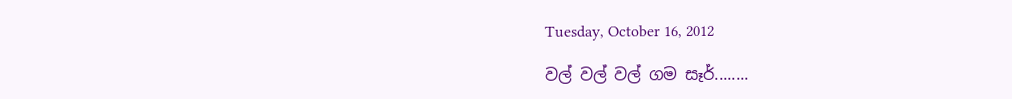Tuesday, October 16, 2012

වල් වල් වල් ගම සෑර්........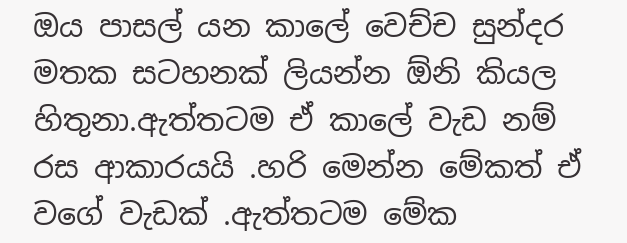ඔය පාසල් යන කාලේ වෙච්ච සුන්දර මතක සටහනක් ලියන්න ඕනි කියල හිතුනා.ඇත්තටම ඒ කාලේ වැඩ නම් රස ආකාරයයි .හරි මෙන්න මේකත් ඒ වගේ වැඩක් .ඇත්තටම මේක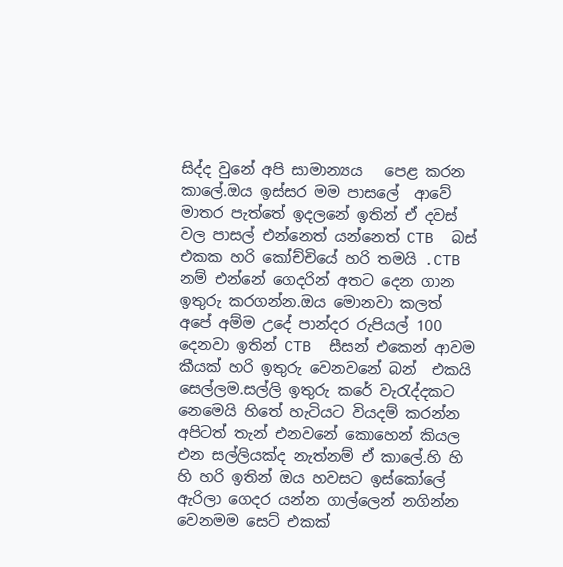සිද්ද වුනේ අපි සාමාන්‍යය   පෙළ කරන කාලේ.ඔය ඉස්සර මම පාසලේ  ආවේ මාතර පැත්තේ ඉදලනේ ඉතින් ඒ දවස් වල පාසල් එන්නෙත් යන්නෙත් CTB  බස් එකක හරි කෝච්චියේ හරි තමයි .CTB නම් එන්නේ ගෙදරින් අතට දෙන ගාන ඉතුරු කරගන්න.ඔය මොනවා කලත් අපේ අම්ම උදේ පාන්දර රුපියල් 100 දෙනවා ඉතින් CTB  සීසන් එකෙන් ආවම කීයක් හරි ඉතුරු වෙනවනේ බන්  එකයි සෙල්ලම.සල්ලි ඉතුරු කරේ වැරැද්දකට නෙමෙයි හිතේ හැටියට වියදම් කරන්න අපිටත් තැන් එනවනේ කොහෙන් කියල එන සල්ලියක්ද නැත්නම් ඒ කාලේ.හි හි හි හරි ඉතින් ඔය හවසට ඉස්කෝලේ ඇරිලා ගෙදර යන්න ගාල්ලෙන් නගින්න වෙනමම සෙට් එකක්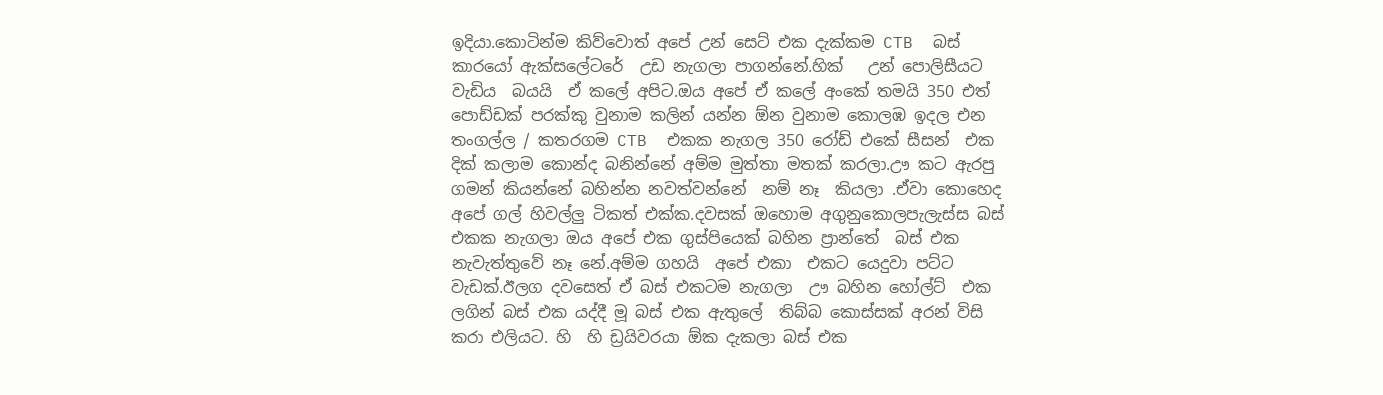ඉදියා.කොටින්ම කිව්වොත් අපේ උන් සෙට් එක දැක්කම CTB  බස් කාරයෝ ඇක්සලේටරේ  උඩ නැගලා පාගන්නේ.හික්   උන් පොලිසීයට  වැඩිය  බයයි  ඒ කලේ අපිට.ඔය අපේ ඒ කලේ අංකේ තමයි 350 එත් පොඩ්ඩක් පරක්කු වුනාම කලින් යන්න ඕන වුනාම කොලඹ ඉදල එන තංගල්ල / කතරගම CTB  එකක නැගල 350 රෝඩ් එකේ සීසන්  එක දික් කලාම කොන්ද බනින්නේ අම්ම මුත්තා මතක් කරලා.ඌ කට ඇරපු ගමන් කියන්නේ බහින්න නවත්වන්නේ  නම් නෑ  කියලා .ඒවා කොහෙද අපේ ගල් හිවල්ලු ටිකත් එක්ක.දවසක් ඔහොම අගුනුකොලපැලැස්ස බස් එකක නැගලා ඔය අපේ එක ගුස්පියෙක් බහින ප්‍රාන්තේ  බස් එක නැවැත්තුවේ නෑ නේ.අම්ම ගහයි  අපේ එකා  එකට යෙදුවා පට්ට වැඩක්.ඊලග දවසෙත් ඒ බස් එකටම නැගලා  ඌ බහින හෝල්ට්  එක ලගින් බස් එක යද්දී මූ බස් එක ඇතුලේ  තිබ්බ කොස්සක් අරන් විසි කරා එලියට. හි  හි ඩ්‍රයිවරයා ඕක දැකලා බස් එක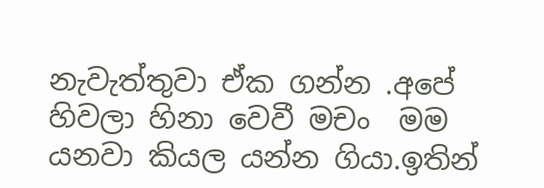නැවැත්තුවා ඒක ගන්න .අපේ හිවලා හිනා වෙවී මචං  මම යනවා කියල යන්න ගියා.ඉතින්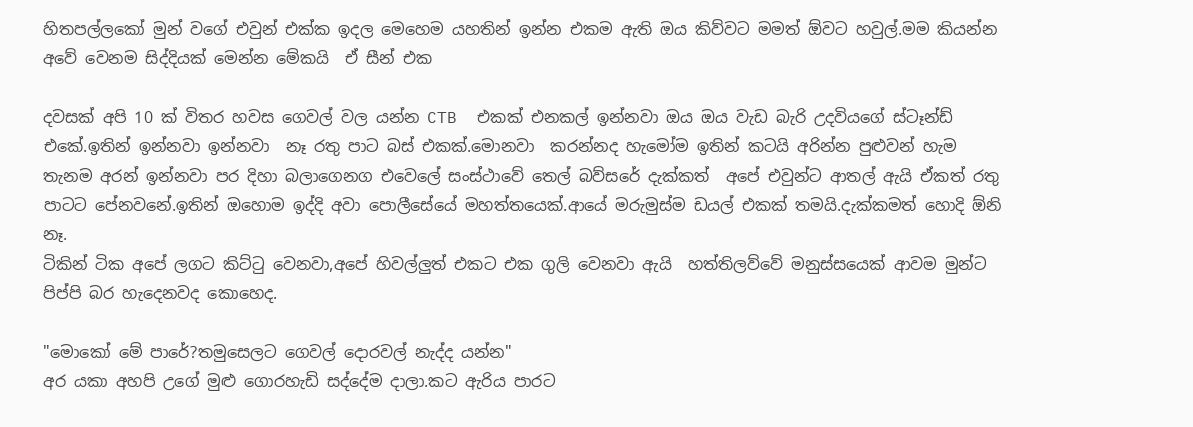හිතපල්ලකෝ මුන් වගේ එවුන් එක්ක ඉදල මෙහෙම යහතින් ඉන්න එකම ඇති ඔය කිව්වට මමත් ඕවට හවුල්.මම කියන්න අවේ වෙනම සිද්දියක් මෙන්න මේකයි  ඒ සීන් එක

දවසක් අපි 10 ක් විතර හවස ගෙවල් වල යන්න CTB  එකක් එනකල් ඉන්නවා ඔය ඔය වැඩ බැරි උදවියගේ ස්ටෑන්ඩ් එකේ.ඉතින් ඉන්නවා ඉන්නවා  නෑ රතු පාට බස් එකක්.මොනවා  කරන්නද හැමෝම ඉතින් කටයි අරින්න පුළුවන් හැම තැනම අරන් ඉන්නවා පර දිහා බලාගෙනග එවෙලේ සංස්ථාවේ තෙල් බව්සරේ දැක්කත්  අපේ එවුන්ට ආතල් ඇයි ඒකත් රතු පාටට පේනවනේ.ඉතින් ඔහොම ඉද්දි අවා පොලීසේයේ මහත්තයෙක්.ආයේ මරුමුස්ම ඩයල් එකක් තමයි.දැක්කමත් හොදි ඕනි නෑ.
ටිකින් ටික අපේ ලගට කිට්ටු වෙනවා,අපේ හිවල්ලුත් එකට එක ගුලි වෙනවා ඇයි  හත්තිලව්වේ මනුස්සයෙක් ආවම මුන්ට පිප්පි බර හැදෙනවද කොහෙද.

"මොකෝ මේ පාරේ?තමුසෙලට ගෙවල් දොරවල් නැද්ද යන්න"
අර යකා අහපි උගේ මුළු ගොරහැඩි සද්දේම දාලා.කට ඇරිය පාරට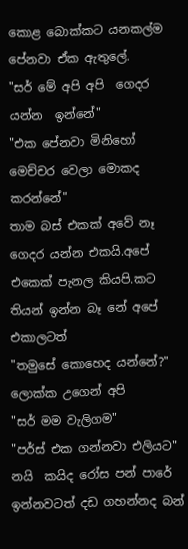කොළ බොක්කට යනකල්ම පේනවා ඒක ඇතුලේ.
"සර් මේ අපි අපි  ගෙදර යන්න  ඉන්නේ"
"එක පේනවා මිනිහෝ මෙච්චර වෙලා මොකද කරන්නේ"
තාම බස් එකක් අවේ නෑ ගෙදර යන්න එකයි.අපේ එකෙක් පැනල කියපි.කට තියන් ඉන්න බෑ නේ අපේ එකාලටත්
"තමුසේ කොහෙද යන්නේ?"  ලොක්ක උගෙන් අපි
"සර් මම වැලිගම"
"පර්ස් එක ගන්නවා එලියට"
නයි  කයිද රෝස පන් පාරේ ඉන්නවටත් දඩ ගහන්නද බන්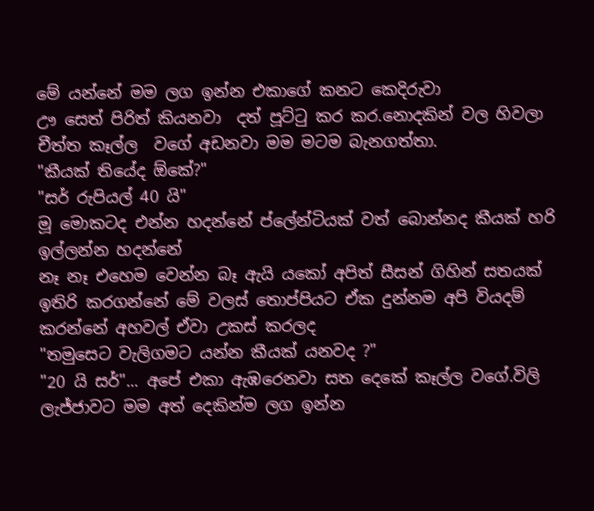මේ යන්නේ මම ලග ඉන්න එකාගේ කනට කෙදිරුවා
ඌ සෙත් පිරිත් කියනවා  දත් පූට්ටු කර කර.නොදකින් වල හිවලා චීත්ත කෑල්ල  වගේ අඩනවා මම මටම බැනගත්තා.
"කීයක් තියේද ඕකේ?"
"සර් රුපියල් 40 යි"
මූ මොකටද එන්න හදන්නේ ප්ලේන්ටියක් වත් බොන්නද කීයක් හරි ඉල්ලන්න හදන්නේ
නෑ නෑ එහෙම වෙන්න බෑ ඇයි යකෝ අපිත් සීසන් ගිහින් සතයක් ඉතිරි කරගන්නේ මේ වලස් තොප්පියට ඒක දුන්නම අපි වියදම් කරන්නේ අහවල් ඒවා උකස් කරලද
"තමුසෙට වැලිගමට යන්න කීයක් යනවද ?"
"20 යි සර්"... අපේ එකා ඇඹරෙනවා සත දෙකේ කෑල්ල වගේ.විලි ලැජ්ජාවට මම අත් දෙකින්ම ලග ඉන්න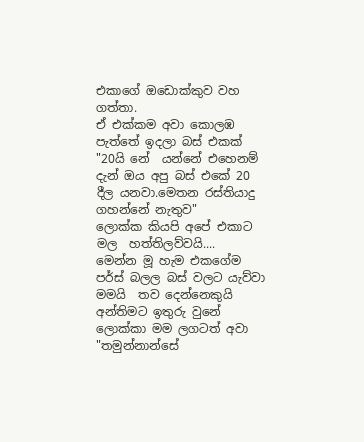එකාගේ ඔඩොක්කුව වහ ගත්තා.
ඒ එක්කම අවා කොලඹ පැත්තේ ඉදලා බස් එකක්
"20යි නේ  යන්නේ එහෙනම් දැන් ඔය අපු බස් එකේ 20 දීල යනවා.මෙතන රස්තියාදු ගහන්නේ නැතුව"
ලොක්ක කියපි අපේ එකාට‍
මල  හත්තිලව්වයි....
මෙන්න මූ හැම එකගේම පර්ස් බලල බස් වලට යැව්වා
මමයි  තව දෙන්නෙකුයි  අන්තිමට ඉතුරු වුනේ
ලොක්කා මම ලගටත් අවා
"තමුන්නාන්සේ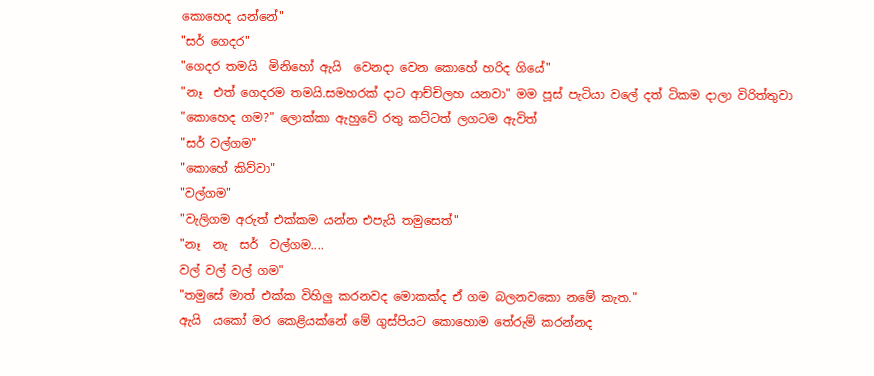කොහෙද යන්නේ"
"සර් ගෙදර"
"ගෙදර තමයි  මිනිහෝ ඇයි  වෙනදා වෙන කොහේ හරිද ගියේ"
"නෑ  එත් ගෙදරම තමයි.සමහරක් දාට ආච්චිලහ යනවා" මම පූස් පැටියා වලේ දත් ටිකම දාලා විරිත්තුවා
"කොහෙද ගම?" ලොක්කා ඇහුවේ රතු කට්ටත් ලගටම ඇවිත්
"සර් වල්ගම"
"කොහේ කිව්වා"
"වල්ගම"
"වැලිගම අරුත් එක්කම යන්න එපැයි තමුසෙත්"
"නෑ  නැ  සර්  වල්ගම....
වල් වල් වල් ගම"
"තමුසේ මාත් එක්ක විහිලු කරනවද මොකක්ද ඒ ගම බලනවකො නමේ කැත."
ඇයි  යකෝ මර කෙළියක්නේ මේ ගුස්පියට කොහොම තේරුම් කරන්නද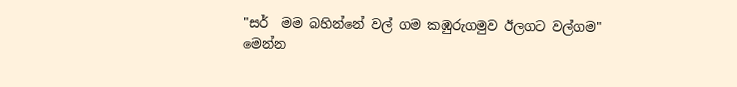"සර්  මම බහින්නේ වල් ගම කඹුරුගමුව ඊලගට වල්ගම"
මෙන්න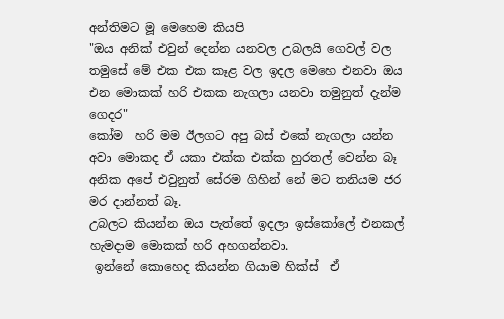අන්තිමට මූ මෙහෙම කියපි
"ඔය අනික් එවුන් දෙන්න යනවල උබලයි ගෙවල් වල
තමුසේ මේ එක එක කෑළ වල ඉදල මෙහෙ එනවා ඔය එන මොකක් හරි එකක නැගලා යනවා තමුනුත් දැන්ම ගෙදර"
කෝම  හරි මම ඊලගට අපු බස් එකේ නැගලා යන්න අවා මොකද ඒ යකා එක්ක එක්ක හුරතල් වෙන්න බෑ අනික අපේ එවුනුත් සේරම ගිහින් නේ මට තනියම ජර මර දාන්නත් බෑ.
උබලට කියන්න ඔය පැත්තේ ඉදලා ඉස්කෝලේ එනකල් හැමදාම මොකක් හරි අහගන්නවා.
 ඉන්නේ කොහෙද කියන්න ගියාම හික්ස්  ඒ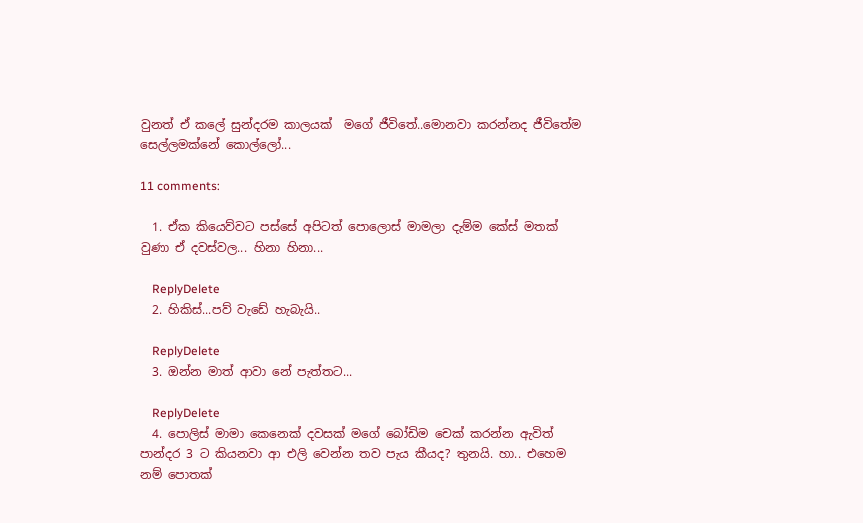වුනත් ඒ කලේ සුන්දරම කාලයක්  මගේ ජීවිතේ..මොනවා කරන්නද ජීවිතේම සෙල්ලමක්නේ කොල්ලෝ...

11 comments:

  1. ඒක කියෙව්වට පස්සේ අපිටත් පොලොස් මාමලා දැම්ම කේස් මතක් වුණා ඒ දවස්වල... හිනා හිනා...

    ReplyDelete
  2. හිකිස්...පව් වැඩේ හැබැයි..

    ReplyDelete
  3. ඔන්න මාත් ආවා නේ පැත්තට...

    ReplyDelete
  4. පොලිස් මාමා කෙනෙක් දවසක් මගේ බෝඩිම චෙක් කරන්න ඇවිත් පාන්දර 3 ට කියනවා ආ එලි වෙන්න තව පැය කීයද? තුනයි. හා.. එහෙම නම් පොතක්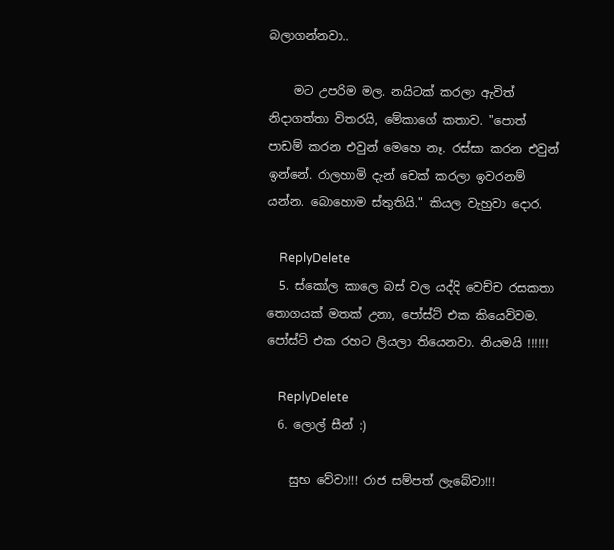බලාගන්නවා..

    මට උපරිම මල. නයිටක් කරලා ඇවිත් නිදාගත්තා විතරයි, මේකාගේ කතාව. "පොත් පාඩම් කරන එවුන් මෙහෙ නෑ. රස්සා කරන එවුන් ඉන්නේ. රාලහාමි දැන් චෙක් කරලා ඉවරනම් යන්න. බොහොම ස්තුතියි." කියල වැහුවා දොර.

    ReplyDelete
  5. ස්කෝල කාලෙ බස් වල යද්දි වෙච්ච රසකතා තොගයක් මතක් උනා, පෝස්ට් එක කියෙව්වම. පෝස්ට් එක රහට ලියලා තියෙනවා. නියමයි !!!!!!

    ReplyDelete
  6. ලොල් සීන් :)

    සුභ වේවා!!! රාජ සම්පත් ලැබේවා!!!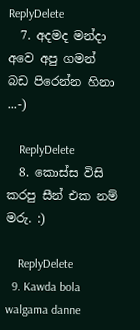ReplyDelete
  7. අදමද මන්දා අවෙ අපු ගමන් බඩ පිරෙන්න හිනා ...-)

    ReplyDelete
  8. කොස්ස විසි කරපු සීන් එක නම් මරු. :)

    ReplyDelete
  9. Kawda bola walgama danne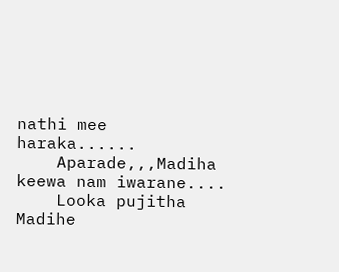nathi mee haraka......
    Aparade,,,Madiha keewa nam iwarane....
    Looka pujitha Madihe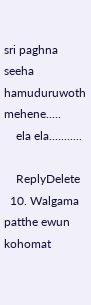sri paghna seeha hamuduruwoth mehene.....
    ela ela...........

    ReplyDelete
  10. Walgama patthe ewun kohomat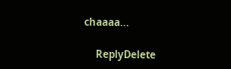chaaaa...

    ReplyDelete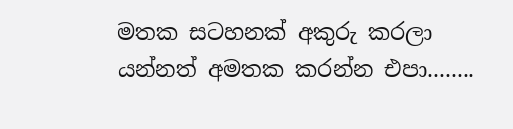මතක සටහනක් අකුරු කරලා යන්නත් අමතක කරන්න එපා........